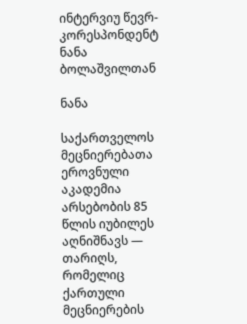ინტერვიუ წევრ-კორესპონდენტ ნანა ბოლაშვილთან

ნანა

საქართველოს მეცნიერებათა ეროვნული აკადემია არსებობის 85 წლის იუბილეს აღნიშნავს — თარიღს, რომელიც ქართული მეცნიერების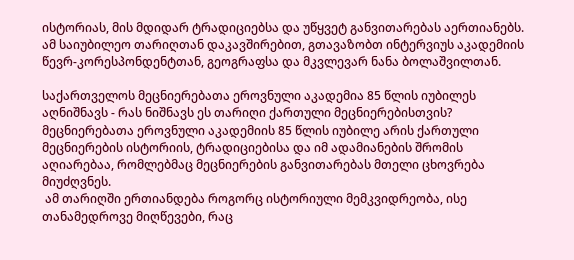ისტორიას, მის მდიდარ ტრადიციებსა და უწყვეტ განვითარებას აერთიანებს. ამ საიუბილეო თარიღთან დაკავშირებით, გთავაზობთ ინტერვიუს აკადემიის წევრ-კორესპონდენტთან, გეოგრაფსა და მკვლევარ ნანა ბოლაშვილთან.

საქართველოს მეცნიერებათა ეროვნული აკადემია 85 წლის იუბილეს აღნიშნავს - რას ნიშნავს ეს თარიღი ქართული მეცნიერებისთვის?
მეცნიერებათა ეროვნული აკადემიის 85 წლის იუბილე არის ქართული მეცნიერების ისტორიის, ტრადიციებისა და იმ ადამიანების შრომის აღიარებაა, რომლებმაც მეცნიერების განვითარებას მთელი ცხოვრება მიუძღვნეს.
 ამ თარიღში ერთიანდება როგორც ისტორიული მემკვიდრეობა, ისე თანამედროვე მიღწევები, რაც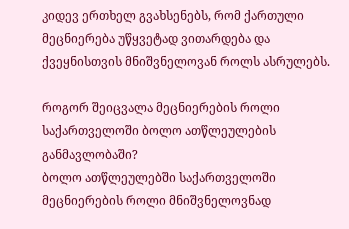კიდევ ერთხელ გვახსენებს, რომ ქართული მეცნიერება უწყვეტად ვითარდება და ქვეყნისთვის მნიშვნელოვან როლს ასრულებს.

როგორ შეიცვალა მეცნიერების როლი საქართველოში ბოლო ათწლეულების განმავლობაში?
ბოლო ათწლეულებში საქართველოში მეცნიერების როლი მნიშვნელოვნად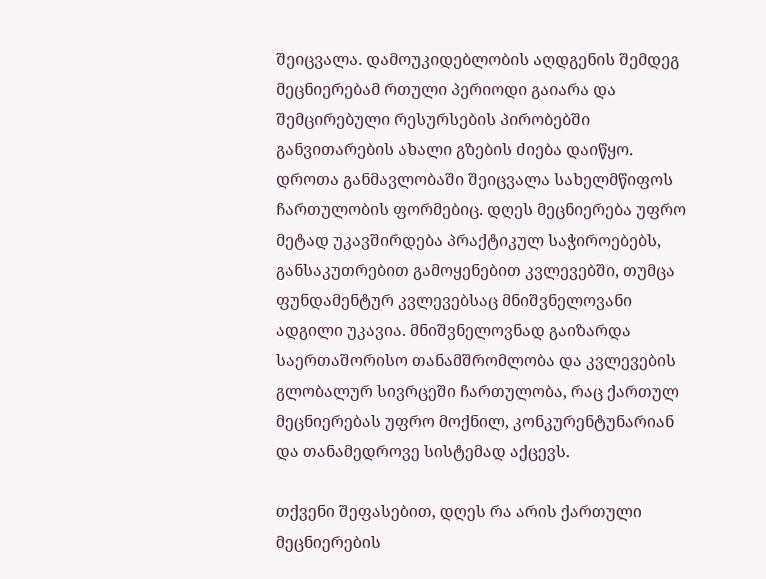შეიცვალა. დამოუკიდებლობის აღდგენის შემდეგ მეცნიერებამ რთული პერიოდი გაიარა და შემცირებული რესურსების პირობებში განვითარების ახალი გზების ძიება დაიწყო. დროთა განმავლობაში შეიცვალა სახელმწიფოს ჩართულობის ფორმებიც. დღეს მეცნიერება უფრო მეტად უკავშირდება პრაქტიკულ საჭიროებებს, განსაკუთრებით გამოყენებით კვლევებში, თუმცა ფუნდამენტურ კვლევებსაც მნიშვნელოვანი ადგილი უკავია. მნიშვნელოვნად გაიზარდა საერთაშორისო თანამშრომლობა და კვლევების გლობალურ სივრცეში ჩართულობა, რაც ქართულ მეცნიერებას უფრო მოქნილ, კონკურენტუნარიან და თანამედროვე სისტემად აქცევს.

თქვენი შეფასებით, დღეს რა არის ქართული მეცნიერების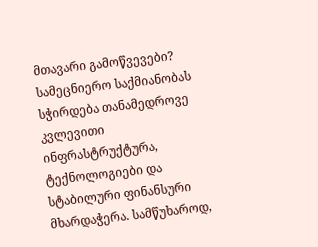მთავარი გამოწვევები?
სამეცნიერო საქმიანობას სჭირდება თანამედროვე კვლევითი ინფრასტრუქტურა, ტექნოლოგიები და სტაბილური ფინანსური მხარდაჭერა. სამწუხაროდ,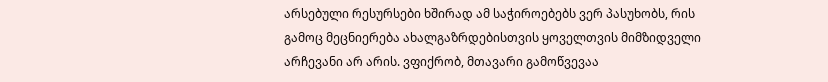არსებული რესურსები ხშირად ამ საჭიროებებს ვერ პასუხობს, რის გამოც მეცნიერება ახალგაზრდებისთვის ყოველთვის მიმზიდველი არჩევანი არ არის. ვფიქრობ, მთავარი გამოწვევაა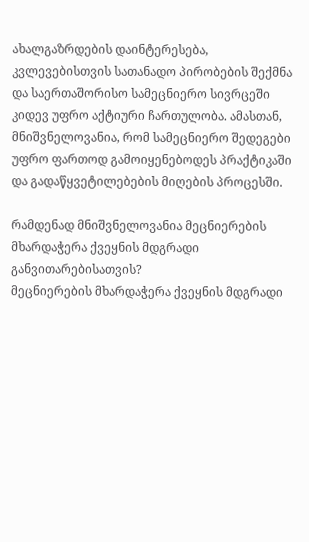ახალგაზრდების დაინტერესება, კვლევებისთვის სათანადო პირობების შექმნა და საერთაშორისო სამეცნიერო სივრცეში კიდევ უფრო აქტიური ჩართულობა. ამასთან, მნიშვნელოვანია, რომ სამეცნიერო შედეგები უფრო ფართოდ გამოიყენებოდეს პრაქტიკაში და გადაწყვეტილებების მიღების პროცესში.

რამდენად მნიშვნელოვანია მეცნიერების მხარდაჭერა ქვეყნის მდგრადი განვითარებისათვის?
მეცნიერების მხარდაჭერა ქვეყნის მდგრადი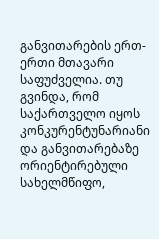განვითარების ერთ-ერთი მთავარი საფუძველია. თუ გვინდა, რომ საქართველო იყოს კონკურენტუნარიანი და განვითარებაზე ორიენტირებული სახელმწიფო,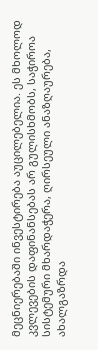მეცნიერებაში ინვესტირება აუცილებელია. ეს მხოლოდ კვლევების დაფინანსებას არ გულისხმობს, საჭიროა სისტემური მხარდაჭერა, ღირსეული ანაზღაურება, ახალგაზრდა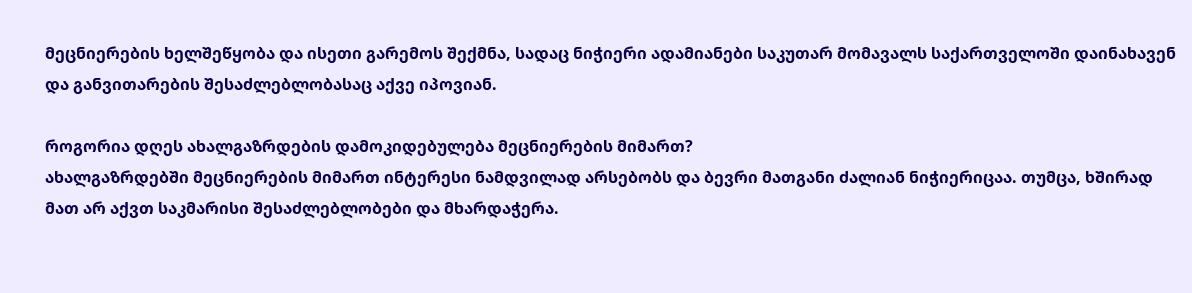მეცნიერების ხელშეწყობა და ისეთი გარემოს შექმნა, სადაც ნიჭიერი ადამიანები საკუთარ მომავალს საქართველოში დაინახავენ და განვითარების შესაძლებლობასაც აქვე იპოვიან.

როგორია დღეს ახალგაზრდების დამოკიდებულება მეცნიერების მიმართ?
ახალგაზრდებში მეცნიერების მიმართ ინტერესი ნამდვილად არსებობს და ბევრი მათგანი ძალიან ნიჭიერიცაა. თუმცა, ხშირად მათ არ აქვთ საკმარისი შესაძლებლობები და მხარდაჭერა.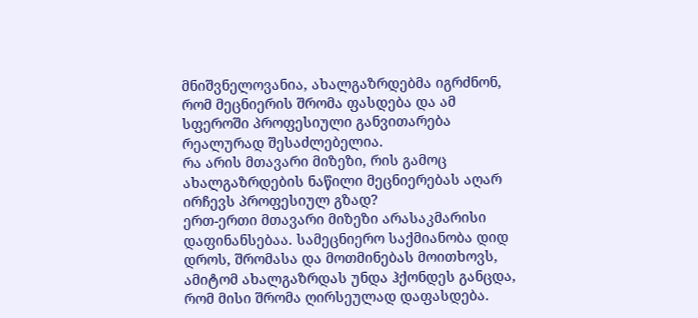მნიშვნელოვანია, ახალგაზრდებმა იგრძნონ, რომ მეცნიერის შრომა ფასდება და ამ სფეროში პროფესიული განვითარება რეალურად შესაძლებელია.
რა არის მთავარი მიზეზი, რის გამოც ახალგაზრდების ნაწილი მეცნიერებას აღარ ირჩევს პროფესიულ გზად?
ერთ-ერთი მთავარი მიზეზი არასაკმარისი დაფინანსებაა. სამეცნიერო საქმიანობა დიდ დროს, შრომასა და მოთმინებას მოითხოვს, ამიტომ ახალგაზრდას უნდა ჰქონდეს განცდა, რომ მისი შრომა ღირსეულად დაფასდება.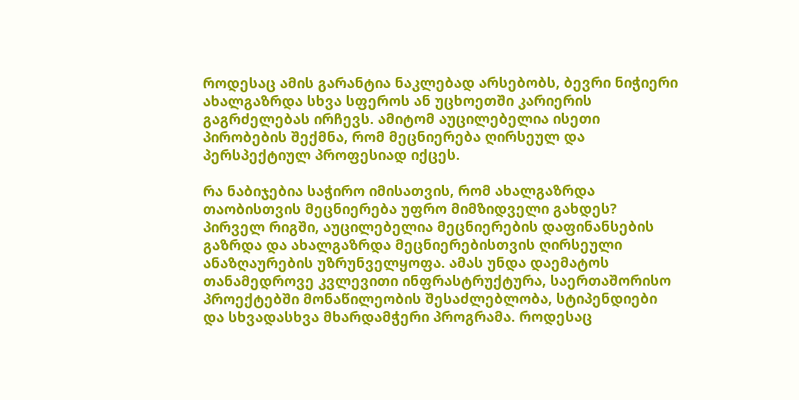როდესაც ამის გარანტია ნაკლებად არსებობს, ბევრი ნიჭიერი ახალგაზრდა სხვა სფეროს ან უცხოეთში კარიერის გაგრძელებას ირჩევს. ამიტომ აუცილებელია ისეთი პირობების შექმნა, რომ მეცნიერება ღირსეულ და პერსპექტიულ პროფესიად იქცეს.

რა ნაბიჯებია საჭირო იმისათვის, რომ ახალგაზრდა თაობისთვის მეცნიერება უფრო მიმზიდველი გახდეს?
პირველ რიგში, აუცილებელია მეცნიერების დაფინანსების გაზრდა და ახალგაზრდა მეცნიერებისთვის ღირსეული ანაზღაურების უზრუნველყოფა. ამას უნდა დაემატოს თანამედროვე კვლევითი ინფრასტრუქტურა, საერთაშორისო პროექტებში მონაწილეობის შესაძლებლობა, სტიპენდიები და სხვადასხვა მხარდამჭერი პროგრამა. როდესაც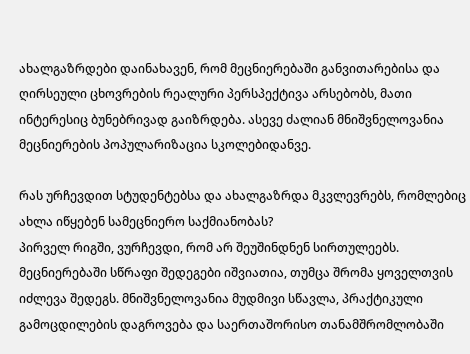ახალგაზრდები დაინახავენ, რომ მეცნიერებაში განვითარებისა და ღირსეული ცხოვრების რეალური პერსპექტივა არსებობს, მათი ინტერესიც ბუნებრივად გაიზრდება. ასევე ძალიან მნიშვნელოვანია მეცნიერების პოპულარიზაცია სკოლებიდანვე.

რას ურჩევდით სტუდენტებსა და ახალგაზრდა მკვლევრებს, რომლებიც ახლა იწყებენ სამეცნიერო საქმიანობას?
პირველ რიგში, ვურჩევდი, რომ არ შეუშინდნენ სირთულეებს. მეცნიერებაში სწრაფი შედეგები იშვიათია, თუმცა შრომა ყოველთვის იძლევა შედეგს. მნიშვნელოვანია მუდმივი სწავლა, პრაქტიკული გამოცდილების დაგროვება და საერთაშორისო თანამშრომლობაში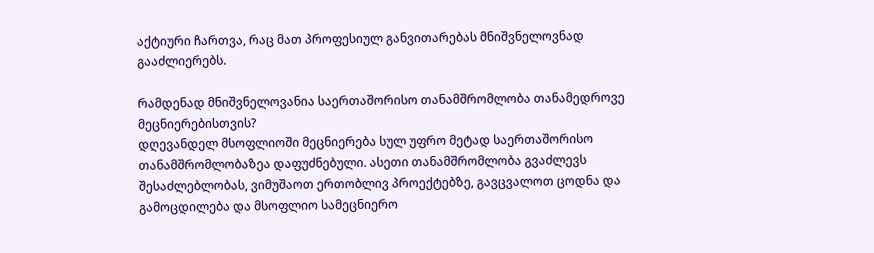აქტიური ჩართვა, რაც მათ პროფესიულ განვითარებას მნიშვნელოვნად გააძლიერებს.

რამდენად მნიშვნელოვანია საერთაშორისო თანამშრომლობა თანამედროვე მეცნიერებისთვის?
დღევანდელ მსოფლიოში მეცნიერება სულ უფრო მეტად საერთაშორისო თანამშრომლობაზეა დაფუძნებული. ასეთი თანამშრომლობა გვაძლევს შესაძლებლობას, ვიმუშაოთ ერთობლივ პროექტებზე, გავცვალოთ ცოდნა და გამოცდილება და მსოფლიო სამეცნიერო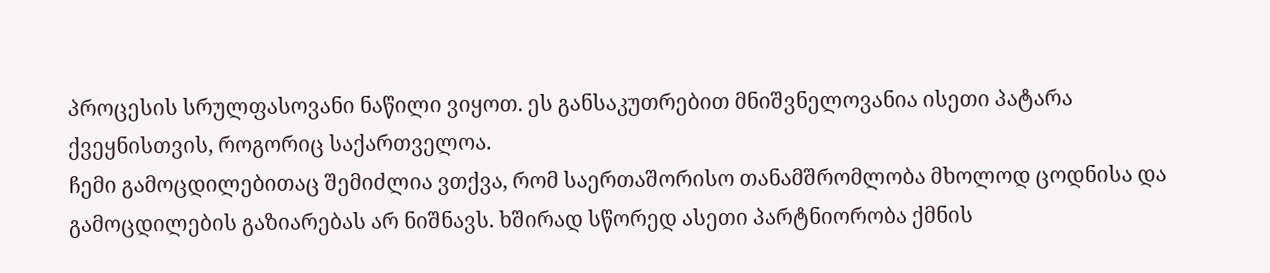პროცესის სრულფასოვანი ნაწილი ვიყოთ. ეს განსაკუთრებით მნიშვნელოვანია ისეთი პატარა ქვეყნისთვის, როგორიც საქართველოა.
ჩემი გამოცდილებითაც შემიძლია ვთქვა, რომ საერთაშორისო თანამშრომლობა მხოლოდ ცოდნისა და გამოცდილების გაზიარებას არ ნიშნავს. ხშირად სწორედ ასეთი პარტნიორობა ქმნის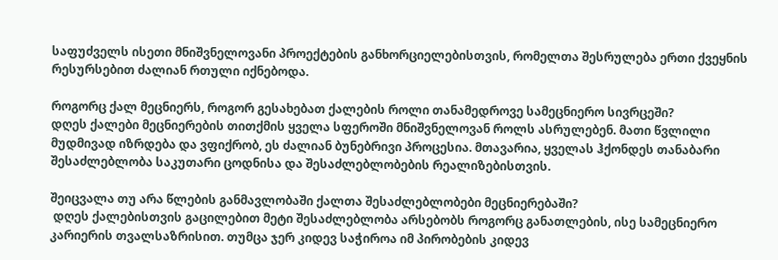საფუძველს ისეთი მნიშვნელოვანი პროექტების განხორციელებისთვის, რომელთა შესრულება ერთი ქვეყნის რესურსებით ძალიან რთული იქნებოდა.

როგორც ქალ მეცნიერს, როგორ გესახებათ ქალების როლი თანამედროვე სამეცნიერო სივრცეში?
დღეს ქალები მეცნიერების თითქმის ყველა სფეროში მნიშვნელოვან როლს ასრულებენ. მათი წვლილი მუდმივად იზრდება და ვფიქრობ, ეს ძალიან ბუნებრივი პროცესია. მთავარია, ყველას ჰქონდეს თანაბარი შესაძლებლობა საკუთარი ცოდნისა და შესაძლებლობების რეალიზებისთვის.

შეიცვალა თუ არა წლების განმავლობაში ქალთა შესაძლებლობები მეცნიერებაში?
 დღეს ქალებისთვის გაცილებით მეტი შესაძლებლობა არსებობს როგორც განათლების, ისე სამეცნიერო კარიერის თვალსაზრისით. თუმცა ჯერ კიდევ საჭიროა იმ პირობების კიდევ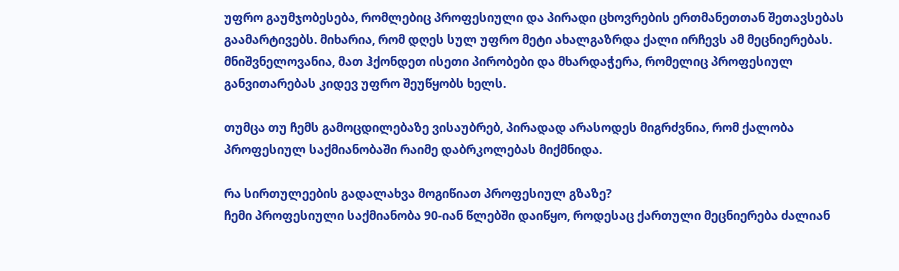უფრო გაუმჯობესება, რომლებიც პროფესიული და პირადი ცხოვრების ერთმანეთთან შეთავსებას გაამარტივებს. მიხარია, რომ დღეს სულ უფრო მეტი ახალგაზრდა ქალი ირჩევს ამ მეცნიერებას. მნიშვნელოვანია, მათ ჰქონდეთ ისეთი პირობები და მხარდაჭერა, რომელიც პროფესიულ განვითარებას კიდევ უფრო შეუწყობს ხელს.

თუმცა თუ ჩემს გამოცდილებაზე ვისაუბრებ, პირადად არასოდეს მიგრძვნია, რომ ქალობა პროფესიულ საქმიანობაში რაიმე დაბრკოლებას მიქმნიდა.

რა სირთულეების გადალახვა მოგიწიათ პროფესიულ გზაზე?
ჩემი პროფესიული საქმიანობა 90-იან წლებში დაიწყო, როდესაც ქართული მეცნიერება ძალიან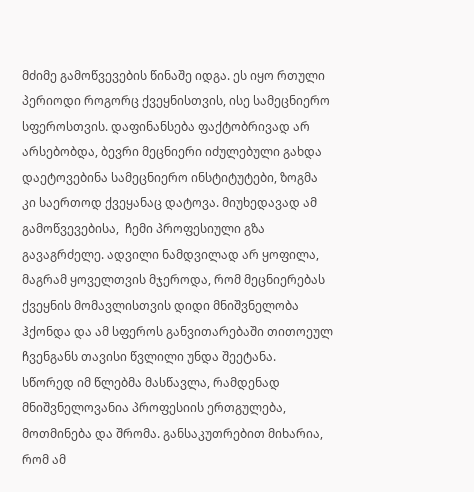მძიმე გამოწვევების წინაშე იდგა. ეს იყო რთული პერიოდი როგორც ქვეყნისთვის, ისე სამეცნიერო სფეროსთვის. დაფინანსება ფაქტობრივად არ არსებობდა, ბევრი მეცნიერი იძულებული გახდა დაეტოვებინა სამეცნიერო ინსტიტუტები, ზოგმა კი საერთოდ ქვეყანაც დატოვა. მიუხედავად ამ გამოწვევებისა,  ჩემი პროფესიული გზა გავაგრძელე. ადვილი ნამდვილად არ ყოფილა, მაგრამ ყოველთვის მჯეროდა, რომ მეცნიერებას ქვეყნის მომავლისთვის დიდი მნიშვნელობა ჰქონდა და ამ სფეროს განვითარებაში თითოეულ ჩვენგანს თავისი წვლილი უნდა შეეტანა.
სწორედ იმ წლებმა მასწავლა, რამდენად მნიშვნელოვანია პროფესიის ერთგულება, მოთმინება და შრომა. განსაკუთრებით მიხარია, რომ ამ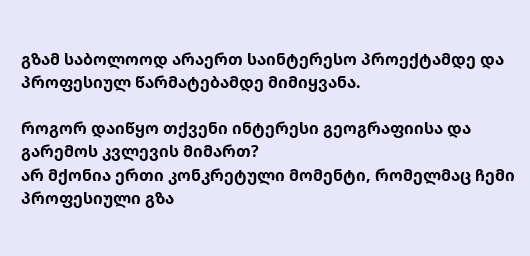გზამ საბოლოოდ არაერთ საინტერესო პროექტამდე და პროფესიულ წარმატებამდე მიმიყვანა.

როგორ დაიწყო თქვენი ინტერესი გეოგრაფიისა და გარემოს კვლევის მიმართ?
არ მქონია ერთი კონკრეტული მომენტი, რომელმაც ჩემი პროფესიული გზა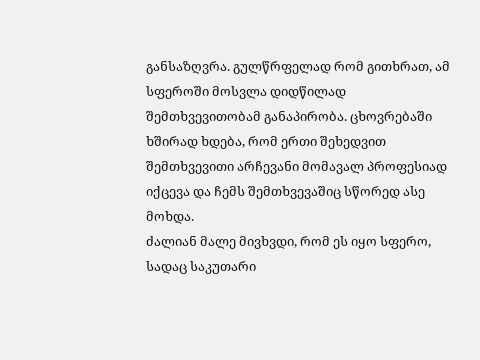განსაზღვრა. გულწრფელად რომ გითხრათ, ამ სფეროში მოსვლა დიდწილად შემთხვევითობამ განაპირობა. ცხოვრებაში ხშირად ხდება, რომ ერთი შეხედვით შემთხვევითი არჩევანი მომავალ პროფესიად იქცევა და ჩემს შემთხვევაშიც სწორედ ასე მოხდა.
ძალიან მალე მივხვდი, რომ ეს იყო სფერო, სადაც საკუთარი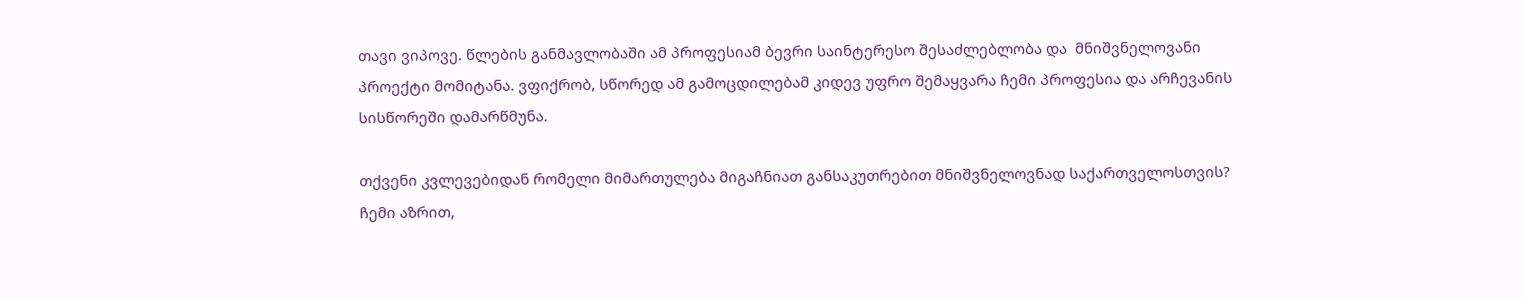თავი ვიპოვე. წლების განმავლობაში ამ პროფესიამ ბევრი საინტერესო შესაძლებლობა და  მნიშვნელოვანი პროექტი მომიტანა. ვფიქრობ, სწორედ ამ გამოცდილებამ კიდევ უფრო შემაყვარა ჩემი პროფესია და არჩევანის სისწორეში დამარწმუნა.

თქვენი კვლევებიდან რომელი მიმართულება მიგაჩნიათ განსაკუთრებით მნიშვნელოვნად საქართველოსთვის?
ჩემი აზრით,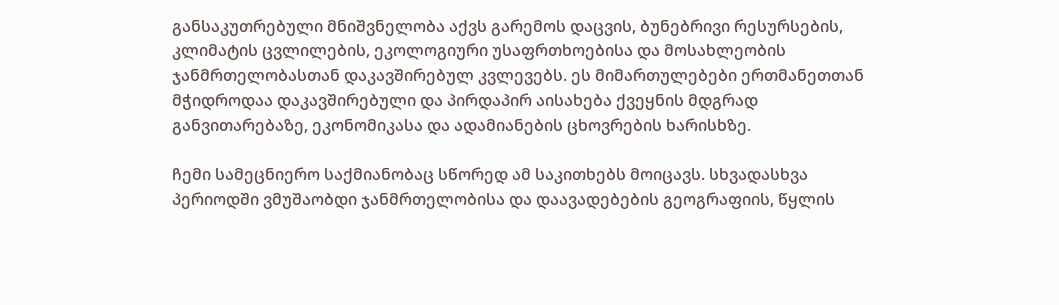განსაკუთრებული მნიშვნელობა აქვს გარემოს დაცვის, ბუნებრივი რესურსების, კლიმატის ცვლილების, ეკოლოგიური უსაფრთხოებისა და მოსახლეობის ჯანმრთელობასთან დაკავშირებულ კვლევებს. ეს მიმართულებები ერთმანეთთან მჭიდროდაა დაკავშირებული და პირდაპირ აისახება ქვეყნის მდგრად განვითარებაზე, ეკონომიკასა და ადამიანების ცხოვრების ხარისხზე.

ჩემი სამეცნიერო საქმიანობაც სწორედ ამ საკითხებს მოიცავს. სხვადასხვა პერიოდში ვმუშაობდი ჯანმრთელობისა და დაავადებების გეოგრაფიის, წყლის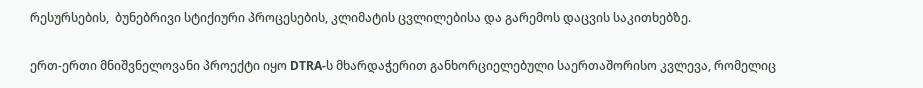რესურსების,  ბუნებრივი სტიქიური პროცესების, კლიმატის ცვლილებისა და გარემოს დაცვის საკითხებზე.

ერთ-ერთი მნიშვნელოვანი პროექტი იყო DTRA-ს მხარდაჭერით განხორციელებული საერთაშორისო კვლევა, რომელიც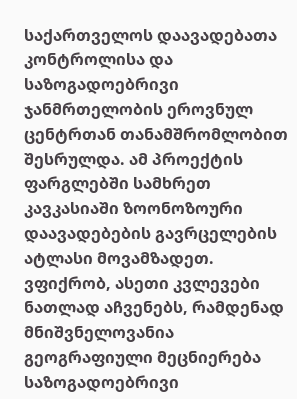საქართველოს დაავადებათა კონტროლისა და საზოგადოებრივი ჯანმრთელობის ეროვნულ ცენტრთან თანამშრომლობით შესრულდა. ამ პროექტის ფარგლებში სამხრეთ კავკასიაში ზოონოზოური დაავადებების გავრცელების ატლასი მოვამზადეთ. ვფიქრობ, ასეთი კვლევები ნათლად აჩვენებს, რამდენად მნიშვნელოვანია გეოგრაფიული მეცნიერება საზოგადოებრივი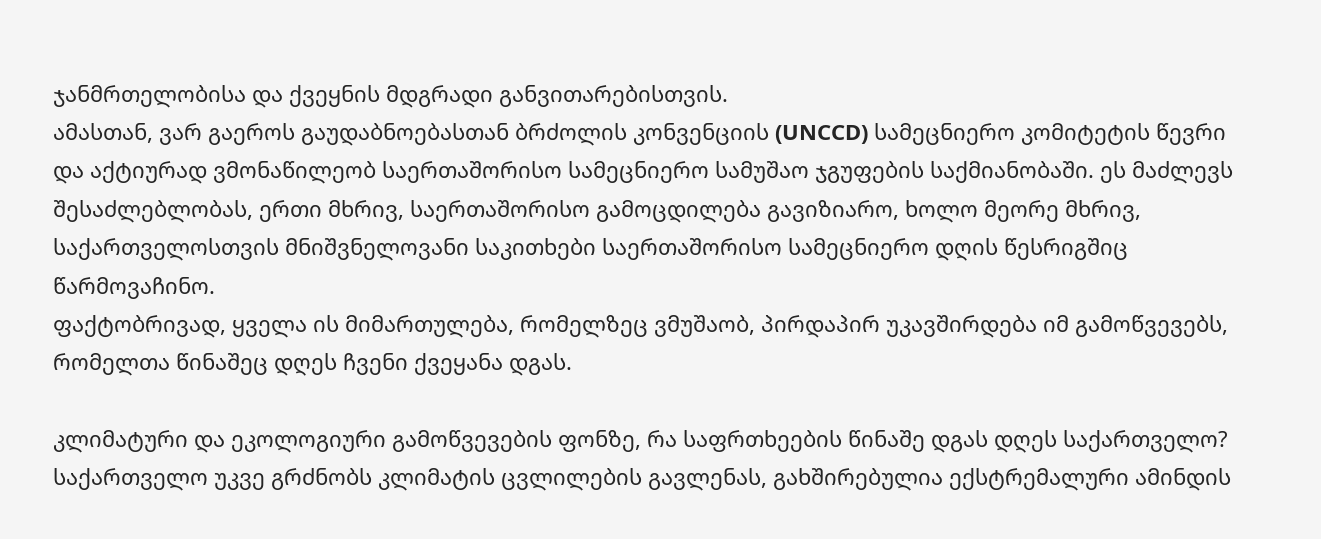ჯანმრთელობისა და ქვეყნის მდგრადი განვითარებისთვის.
ამასთან, ვარ გაეროს გაუდაბნოებასთან ბრძოლის კონვენციის (UNCCD) სამეცნიერო კომიტეტის წევრი და აქტიურად ვმონაწილეობ საერთაშორისო სამეცნიერო სამუშაო ჯგუფების საქმიანობაში. ეს მაძლევს შესაძლებლობას, ერთი მხრივ, საერთაშორისო გამოცდილება გავიზიარო, ხოლო მეორე მხრივ, საქართველოსთვის მნიშვნელოვანი საკითხები საერთაშორისო სამეცნიერო დღის წესრიგშიც წარმოვაჩინო.
ფაქტობრივად, ყველა ის მიმართულება, რომელზეც ვმუშაობ, პირდაპირ უკავშირდება იმ გამოწვევებს, რომელთა წინაშეც დღეს ჩვენი ქვეყანა დგას.

კლიმატური და ეკოლოგიური გამოწვევების ფონზე, რა საფრთხეების წინაშე დგას დღეს საქართველო?
საქართველო უკვე გრძნობს კლიმატის ცვლილების გავლენას, გახშირებულია ექსტრემალური ამინდის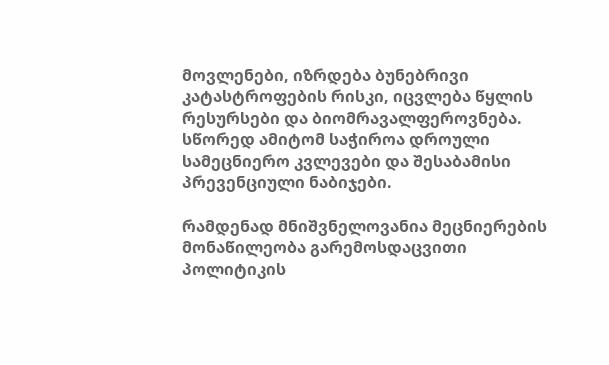მოვლენები, იზრდება ბუნებრივი კატასტროფების რისკი, იცვლება წყლის რესურსები და ბიომრავალფეროვნება. სწორედ ამიტომ საჭიროა დროული სამეცნიერო კვლევები და შესაბამისი პრევენციული ნაბიჯები.

რამდენად მნიშვნელოვანია მეცნიერების მონაწილეობა გარემოსდაცვითი პოლიტიკის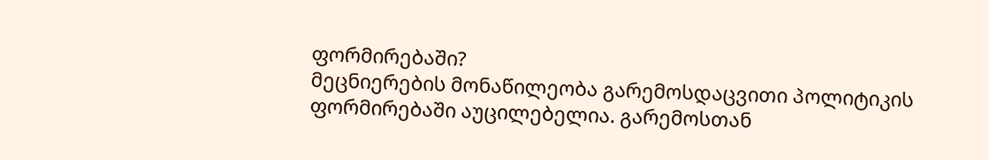ფორმირებაში?
მეცნიერების მონაწილეობა გარემოსდაცვითი პოლიტიკის ფორმირებაში აუცილებელია. გარემოსთან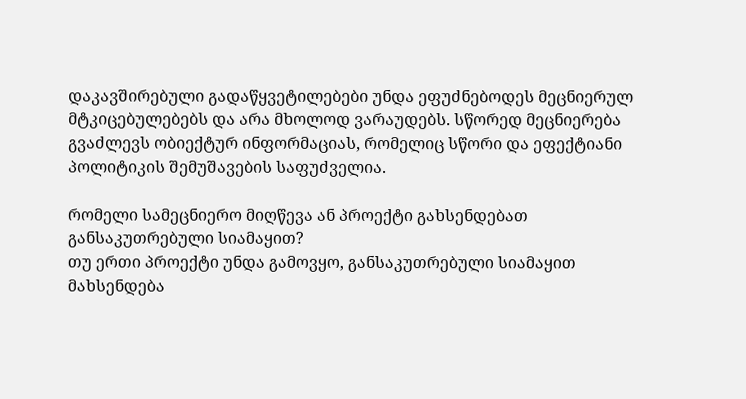დაკავშირებული გადაწყვეტილებები უნდა ეფუძნებოდეს მეცნიერულ მტკიცებულებებს და არა მხოლოდ ვარაუდებს. სწორედ მეცნიერება გვაძლევს ობიექტურ ინფორმაციას, რომელიც სწორი და ეფექტიანი პოლიტიკის შემუშავების საფუძველია.

რომელი სამეცნიერო მიღწევა ან პროექტი გახსენდებათ განსაკუთრებული სიამაყით?
თუ ერთი პროექტი უნდა გამოვყო, განსაკუთრებული სიამაყით მახსენდება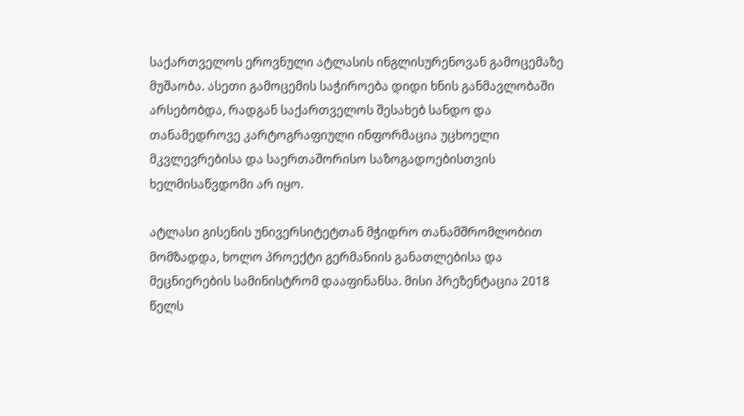საქართველოს ეროვნული ატლასის ინგლისურენოვან გამოცემაზე მუშაობა. ასეთი გამოცემის საჭიროება დიდი ხნის განმავლობაში არსებობდა, რადგან საქართველოს შესახებ სანდო და თანამედროვე კარტოგრაფიული ინფორმაცია უცხოელი მკვლევრებისა და საერთაშორისო საზოგადოებისთვის ხელმისაწვდომი არ იყო.

ატლასი გისენის უნივერსიტეტთან მჭიდრო თანამშრომლობით მომზადდა, ხოლო პროექტი გერმანიის განათლებისა და მეცნიერების სამინისტრომ დააფინანსა. მისი პრეზენტაცია 2018 წელს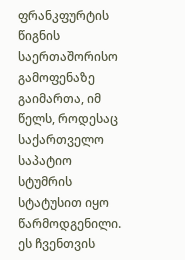ფრანკფურტის წიგნის საერთაშორისო გამოფენაზე გაიმართა, იმ წელს, როდესაც საქართველო საპატიო სტუმრის სტატუსით იყო წარმოდგენილი. ეს ჩვენთვის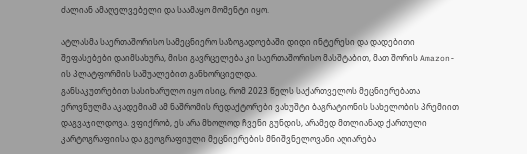ძალიან ამაღელვებელი და საამაყო მომენტი იყო.

ატლასმა საერთაშორისო სამეცნიერო საზოგადოებაში დიდი ინტერესი და დადებითი შეფასებები დაიმსახურა, მისი გავრცელება კი საერთაშორისო მასშტაბით, მათ შორის Amazon-ის პლატფორმის საშუალებით განხორციელდა.
განსაკუთრებით სასიხარულო იყო ისიც, რომ 2023 წელს საქართველოს მეცნიერებათა ეროვნულმა აკადემიამ ამ ნაშრომის რედაქტორები ვახუშტი ბაგრატიონის სახელობის პრემიით დაგვაჯილდოვა. ვფიქრობ, ეს არა მხოლოდ ჩვენი გუნდის, არამედ მთლიანად ქართული კარტოგრაფიისა და გეოგრაფიული მეცნიერების მნიშვნელოვანი აღიარება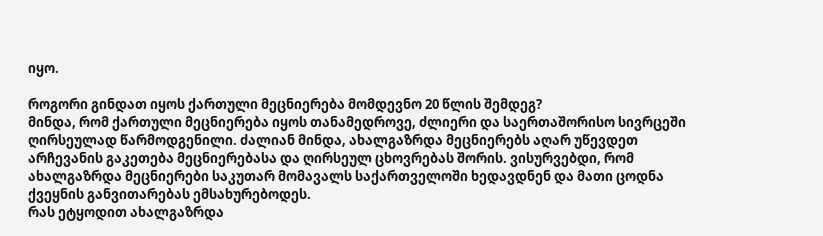იყო.

როგორი გინდათ იყოს ქართული მეცნიერება მომდევნო 20 წლის შემდეგ?
მინდა, რომ ქართული მეცნიერება იყოს თანამედროვე, ძლიერი და საერთაშორისო სივრცეში ღირსეულად წარმოდგენილი. ძალიან მინდა, ახალგაზრდა მეცნიერებს აღარ უწევდეთ არჩევანის გაკეთება მეცნიერებასა და ღირსეულ ცხოვრებას შორის. ვისურვებდი, რომ ახალგაზრდა მეცნიერები საკუთარ მომავალს საქართველოში ხედავდნენ და მათი ცოდნა ქვეყნის განვითარებას ემსახურებოდეს.
რას ეტყოდით ახალგაზრდა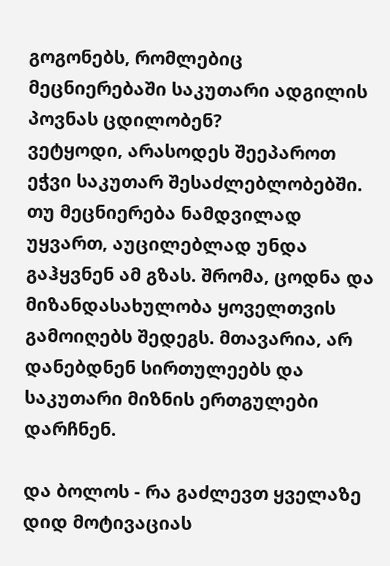გოგონებს, რომლებიც მეცნიერებაში საკუთარი ადგილის პოვნას ცდილობენ?
ვეტყოდი, არასოდეს შეეპაროთ ეჭვი საკუთარ შესაძლებლობებში. თუ მეცნიერება ნამდვილად უყვართ, აუცილებლად უნდა გაჰყვნენ ამ გზას. შრომა, ცოდნა და მიზანდასახულობა ყოველთვის გამოიღებს შედეგს. მთავარია, არ დანებდნენ სირთულეებს და საკუთარი მიზნის ერთგულები დარჩნენ.

და ბოლოს - რა გაძლევთ ყველაზე დიდ მოტივაციას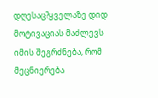დღესაც?ყველაზე დიდ მოტივაციას მაძლევს იმის შეგრძნება, რომ მეცნიერება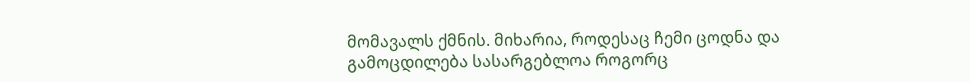მომავალს ქმნის. მიხარია, როდესაც ჩემი ცოდნა და გამოცდილება სასარგებლოა როგორც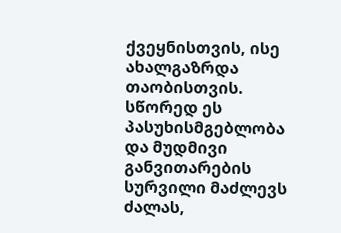ქვეყნისთვის, ისე ახალგაზრდა თაობისთვის. სწორედ ეს პასუხისმგებლობა და მუდმივი განვითარების სურვილი მაძლევს ძალას,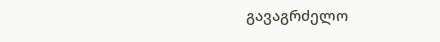გავაგრძელო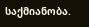საქმიანობა.